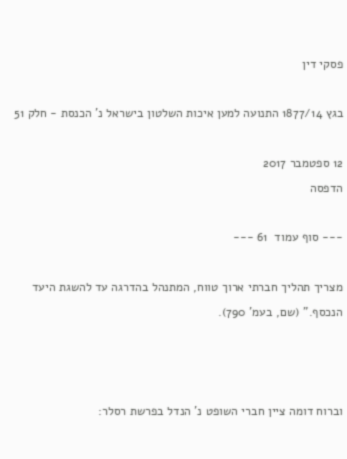פסקי דין

בגץ 1877/14 התנועה למען איכות השלטון בישראל נ' הכנסת - חלק 51

12 ספטמבר 2017
הדפסה

--- סוף עמוד  61 ---

מצריך תהליך חברתי ארוך טווח, המתנהל בהדרגה עד להשגת היעד הנכסף." (שם, בעמ' 790).



וברוח דומה ציין חברי השופט נ' הנדל בפרשת רסלר: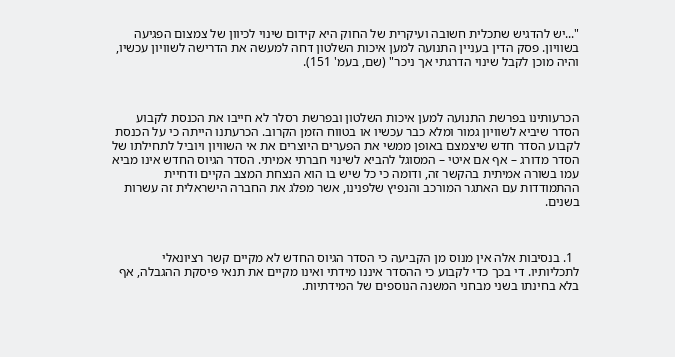"...יש להדגיש שתכלית חשובה ועיקרית של החוק היא קידום שינוי לכיוון של צמצום הפגיעה בשוויון. פסק הדין בעניין התנועה למען איכות השלטון דחה למעשה את הדרישה לשוויון עכשיו, והיה מוכן לקבל שינוי הדרגתי אך ניכר" (שם, בעמ' 151).



הכרעותינו בפרשת התנועה למען איכות השלטון ובפרשת רסלר לא חייבו את הכנסת לקבוע הסדר שיביא לשוויון גמור ומלא כבר עכשיו או בטווח הזמן הקרוב. הכרעתנו הייתה כי על הכנסת לקבוע הסדר חדש שיצמצם באופן ממשי את הפערים היוצרים את אי השוויון ויוביל לתחילתו של הסדר מדורג – אף אם איטי – המסוגל להביא לשינוי חברתי אמיתי. הסדר הגיוס החדש אינו מביא עמו בשורה אמיתית בהקשר זה, ודומה כי כל שיש בו הוא הנצחת המצב הקיים ודחיית ההתמודדות עם האתגר המורכב והנפיץ שלפנינו, אשר מפלג את החברה הישראלית זה עשרות בשנים.



  1. בנסיבות אלה אין מנוס מן הקביעה כי הסדר הגיוס החדש לא מקיים קשר רציונאלי לתכליותיו. די בכך כדי לקבוע כי ההסדר איננו מידתי ואינו מקיים את תנאי פיסקת ההגבלה, אף בלא בחינתו בשני מבחני המשנה הנוספים של המידתיות.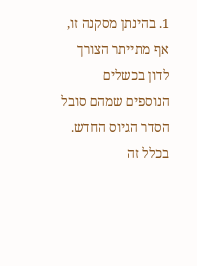1. בהינתן מסקנה זו, אף מתייתר הצורך לדון בכשלים הנוספים שמהם סובל הסדר הגיוס החדש. בכלל זה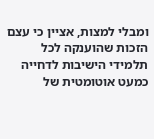ומבלי למצות, אציין כי עצם הזכות שהוענקה לכל תלמידי הישיבות לדחייה כמעט אוטומטית של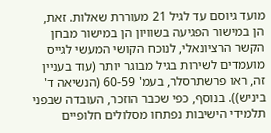מועד גיוסם עד לגיל 21 מעוררת שאלות. זאת, הן במישור הפגיעה בשוויון הן במישור מבחן הקשר הרציונאלי, לנוכח הקושי המעשי לגייס מועמדים לשירות בגיל מבוגר יותר (עוד בעניין זה, ראו פרשתרסלר, בעמ' 60-59 (הנשיאה ד' ביניש)). בנוסף, כפי שכבר הוזכר, העובדה שבפני תלמידי הישיבות נפתחו מסלולים חלופיים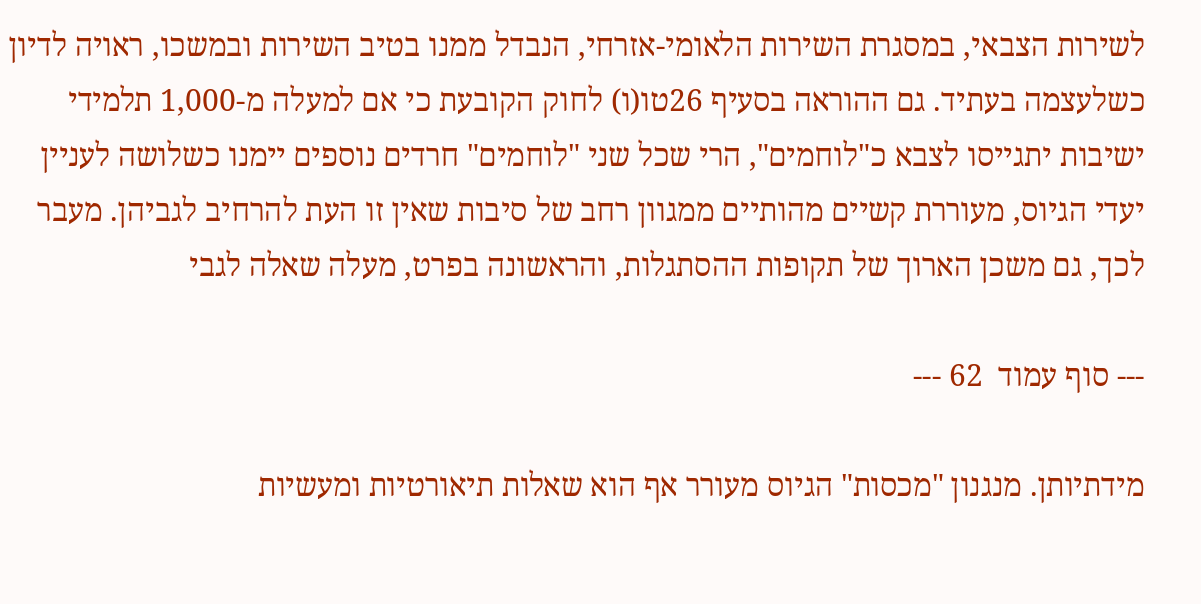לשירות הצבאי, במסגרת השירות הלאומי-אזרחי, הנבדל ממנו בטיב השירות ובמשכו, ראויה לדיון כשלעצמה בעתיד. גם ההוראה בסעיף 26טו(ו) לחוק הקובעת כי אם למעלה מ-1,000 תלמידי ישיבות יתגייסו לצבא כ"לוחמים", הרי שכל שני "לוחמים" חרדים נוספים יימנו כשלושה לעניין יעדי הגיוס, מעוררת קשיים מהותיים ממגוון רחב של סיבות שאין זו העת להרחיב לגביהן. מעבר לכך, גם משכן הארוך של תקופות ההסתגלות, והראשונה בפרט, מעלה שאלה לגבי

--- סוף עמוד  62 ---

מידתיותן. מנגנון "מכסות" הגיוס מעורר אף הוא שאלות תיאורטיות ומעשיות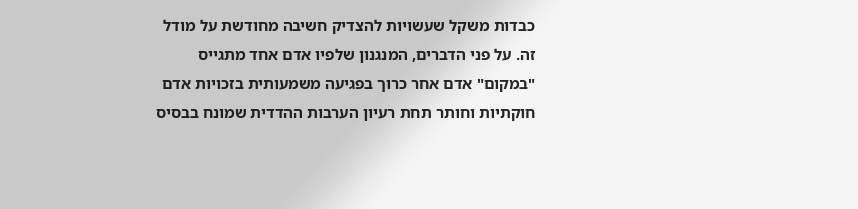כבדות משקל שעשויות להצדיק חשיבה מחודשת על מודל זה. על פני הדברים, המנגנון שלפיו אדם אחד מתגייס "במקום" אדם אחר כרוך בפגיעה משמעותית בזכויות אדם חוקתיות וחותר תחת רעיון הערבות ההדדית שמונח בבסיס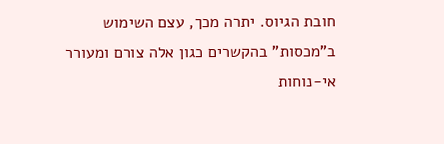חובת הגיוס. יתרה מכך, עצם השימוש ב"מכסות" בהקשרים כגון אלה צורם ומעורר אי-נוחות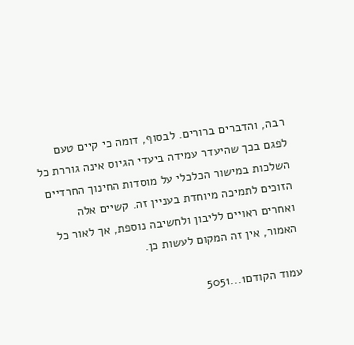רבה, והדברים ברורים. לבסוף, דומה כי קיים טעם לפגם בכך שהיעדר עמידה ביעדי הגיוס אינה גוררת כל השלכות במישור הכלכלי על מוסדות החינוך החרדיים הזוכים לתמיכה מיוחדת בעניין זה. קשיים אלה ואחרים ראויים לליבון ולחשיבה נוספת, אך לאור כל האמור, אין זה המקום לעשות כן.

עמוד הקודם1...5051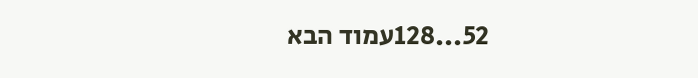52...128עמוד הבא